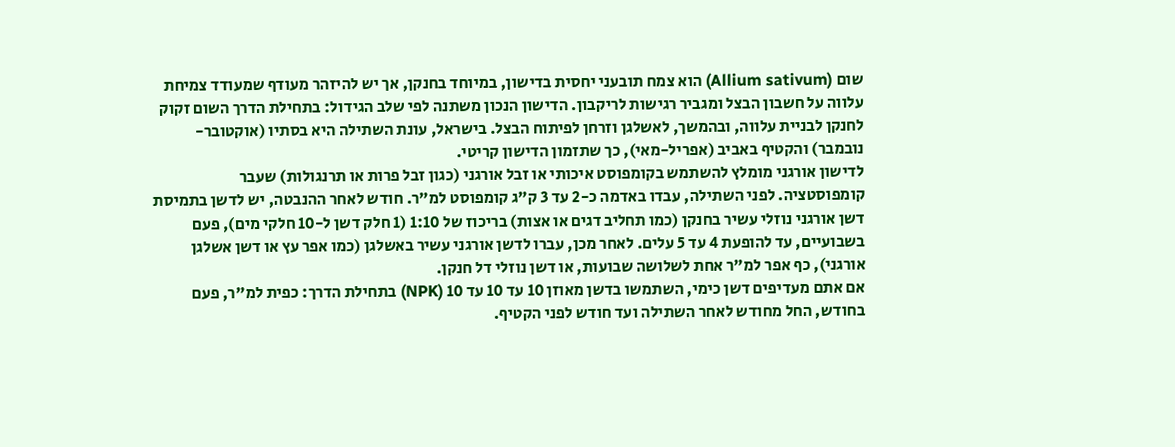שום (Allium sativum) הוא צמח תובעני יחסית בדישון, במיוחד בחנקן, אך יש להיזהר מעודף שמעודד צמיחת עלווה על חשבון הבצל ומגביר רגישות לריקבון. הדישון הנכון משתנה לפי שלב הגידול: בתחילת הדרך השום זקוק לחנקן לבניית עלווה, ובהמשך, לאשלגן וזרחן לפיתוח הבצל. בישראל, עונת השתילה היא בסתיו (אוקטובר-נובמבר) והקטיף באביב (אפריל-מאי), כך שתזמון הדישון קריטי.
לדישון אורגני מומלץ להשתמש בקומפוסט איכותי או זבל אורגני (כגון זבל פרות או תרנגולות) שעבר קומפוסטציה. לפני השתילה, עבדו באדמה כ-2 עד 3 ק"ג קומפוסט למ"ר. חודש לאחר ההנבטה, יש לדשן בתמיסת דשן אורגני נוזלי עשיר בחנקן (כמו תחליב דגים או אצות) בריכוז של 1:10 (1 חלק דשן ל-10 חלקי מים), פעם בשבועיים, עד להופעת 4 עד 5 עלים. לאחר מכן, עברו לדשן אורגני עשיר באשלגן (כמו אפר עץ או דשן אשלגן אורגני), כף אפר למ"ר אחת לשלושה שבועות, או דשן נוזלי דל חנקן.
אם אתם מעדיפים דשן כימי, השתמשו בדשן מאוזן 10 עד 10 עד 10 (NPK) בתחילת הדרך: כפית למ"ר, פעם בחודש, החל מחודש לאחר השתילה ועד חודש לפני הקטיף.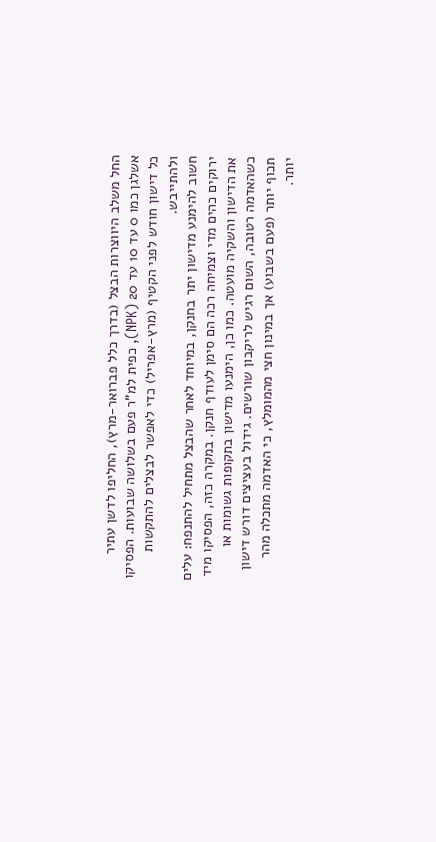החל משלב היווצרות הבצל (בדרך כלל פברואר-מרץ), החליפו לדשן עתיר אשלגן כמו 0 עד 10 עד 20 (NPK), כפית למ"ר פעם בשלושה שבועות. הפסיקו כל דישון חודש לפני הקטיף (מרץ-אפריל) כדי לאפשר לבצלים להתקשות ולהתייבש.
חשוב להימנע מדישון יתר בחנקן, במיוחד לאחר שהבצל מתחיל להתנפח: עלים ירוקים כהים מדי וצמיחה רכה הם סימן לעודף חנקן. במקרה כזה, הפסיקו מיד את הדישון והשקיה מועטה. כמו כן, הימנעו מדישון בתקופות גשומות או כשהאדמה רטובה, השום רגיש לריקבון שורשים. גידול בעציצים דורש דישון תכוף יותר (פעם בשבוע) אך במינון חצי מהמומלץ, כי האדמה מתכלה מהר יותר.